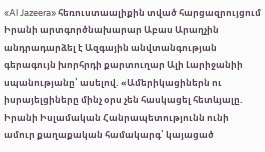«Al Jazeera» հեռուստաալիքին տված հարցազրույցում Իրանի արտգործնախարար Աբաս Արաղչին անդրադարձել է Ազգային անվտանգության գերագույն խորհրդի քարտուղար Ալի Լարիջանիի սպանությանը՝ ասելով. «Ամերիկացիներն ու իսրայելցիները մինչ օրս չեն հասկացել հետևյալը. Իրանի Իսլամական Հանրապետությունն ունի ամուր քաղաքական համակարգ՝ կայացած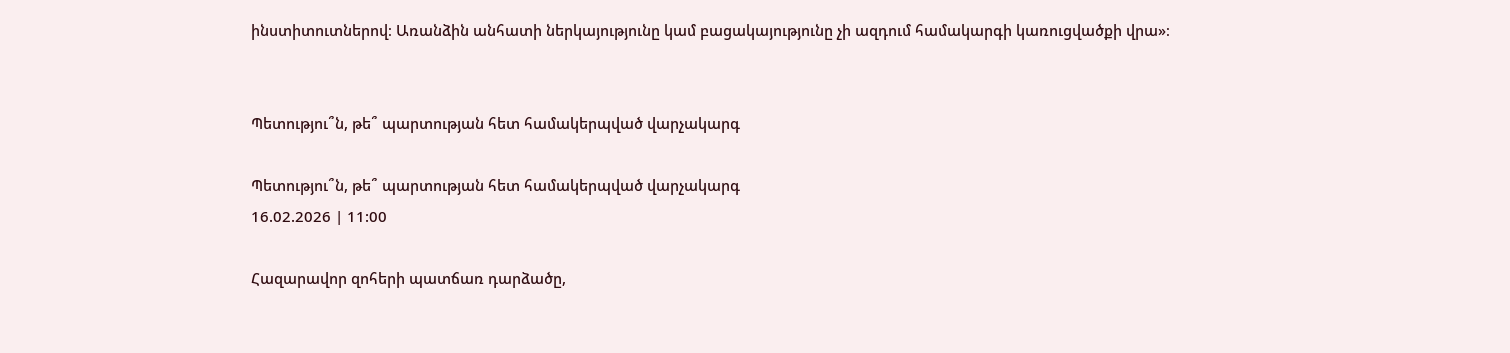ինստիտուտներով։ Առանձին անհատի ներկայությունը կամ բացակայությունը չի ազդում համակարգի կառուցվածքի վրա»։


Պետությու՞ն, թե՞ պարտության հետ համակերպված վարչակարգ

Պետությու՞ն, թե՞ պարտության հետ համակերպված վարչակարգ
16.02.2026 | 11:00

Հազարավոր զոհերի պատճառ դարձածը,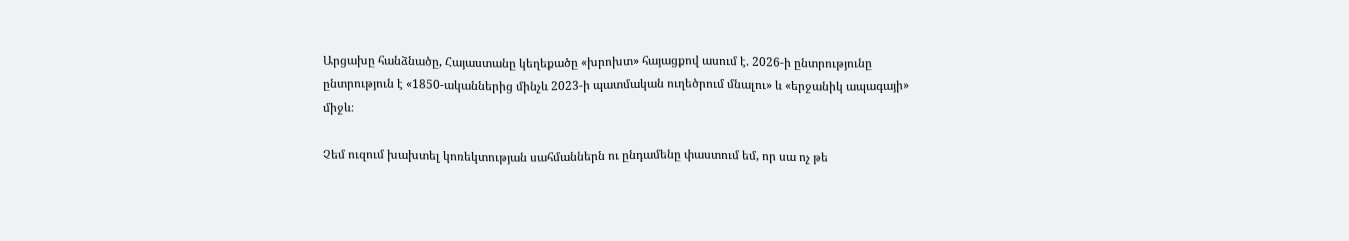Արցախը հանձնածը, Հայաստանը կեղեքածը «խրոխտ» հայացքով ասում է. 2026-ի ընտրությունը ընտրություն է «1850-ականներից մինչև 2023-ի պատմական ուղեծրում մնալու» և «երջանիկ ապագայի» միջև։

Չեմ ուզում խախտել կոռեկտության սահմաններն ու ընդամենը փաստում եմ, որ սա ոչ թե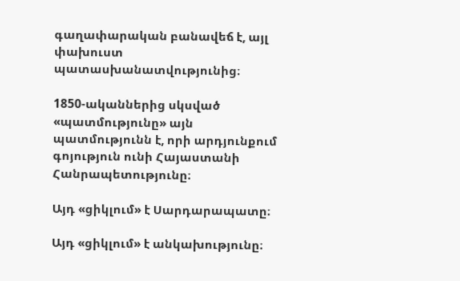գաղափարական բանավեճ է, այլ փախուստ պատասխանատվությունից։

1850-ականներից սկսված «պատմությունը» այն պատմությունն է, որի արդյունքում գոյություն ունի Հայաստանի Հանրապետությունը։

Այդ «ցիկլում» է Սարդարապատը։

Այդ «ցիկլում» է անկախությունը։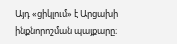Այդ «ցիկլում» է Արցախի ինքնորոշման պայքարը։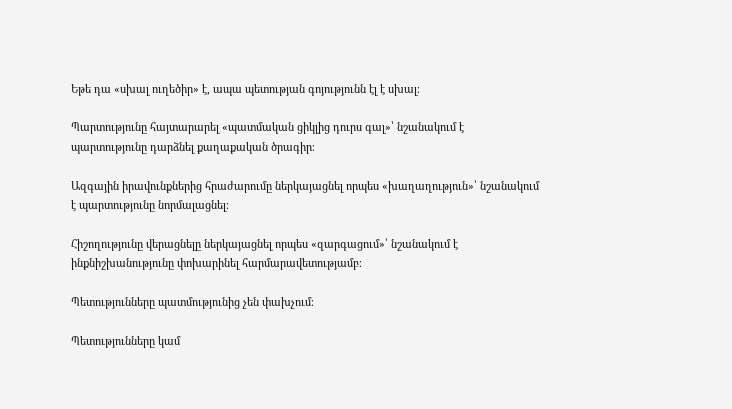Եթե դա «սխալ ուղեծիր» է, ապա պետության գոյությունն էլ է սխալ։

Պարտությունը հայտարարել «պատմական ցիկլից դուրս գալ»՝ նշանակում է պարտությունը դարձնել քաղաքական ծրագիր։

Ազգային իրավունքներից հրաժարումը ներկայացնել որպես «խաղաղություն»՝ նշանակում է պարտությունը նորմալացնել։

Հիշողությունը վերացնելը ներկայացնել որպես «զարգացում»՝ նշանակում է ինքնիշխանությունը փոխարինել հարմարավետությամբ։

Պետությունները պատմությունից չեն փախչում։

Պետությունները կամ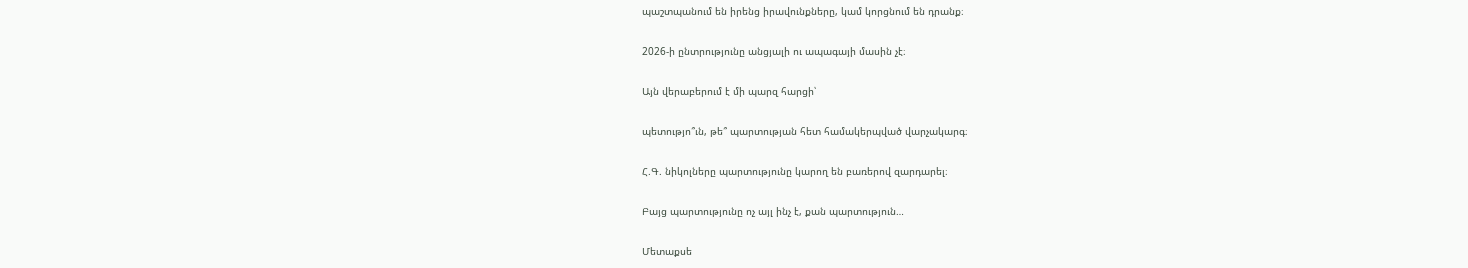պաշտպանում են իրենց իրավունքները, կամ կորցնում են դրանք։

2026-ի ընտրությունը անցյալի ու ապագայի մասին չէ։

Այն վերաբերում է մի պարզ հարցի՝

պետությո՞ւն, թե՞ պարտության հետ համակերպված վարչակարգ։

Հ.Գ. նիկոլները պարտությունը կարող են բառերով զարդարել։

Բայց պարտությունը ոչ այլ ինչ է, քան պարտություն…

Մետաքսե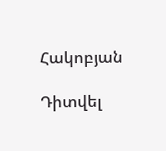Հակոբյան

Դիտվել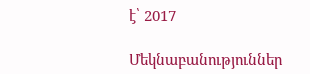է՝ 2017

Մեկնաբանություններ